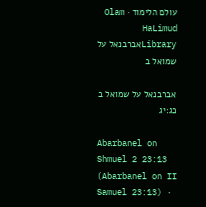עולם הלימוד · Olam HaLimud
Libraryאברבנאל על שמואל ב

אברבנאל על שמואל ב כג:יג

Abarbanel on Shmuel 2 23:13 (Abarbanel on II Samuel 23:13) ·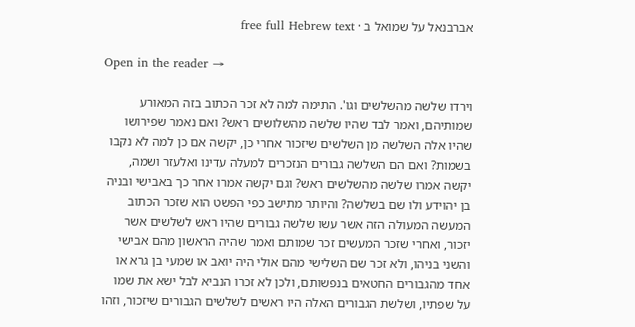אברבנאל על שמואל ב · free full Hebrew text

Open in the reader →

וירדו שלשה מהשלשים וגו'. התימה למה לא זכר הכתוב בזה המאורע שמותיהם, ואמר לבד שהיו שלשה מהשלושים ראש? ואם נאמר שפירושו שהיו אלה השלשה מן השלשים שיזכור אחרי כן, יקשה אם כן למה לא נקבו בשמות? ואם הם השלשה גבורים הנזכרים למעלה עדינו ואלעזר ושמה, יקשה אמרו שלשה מהשלשים ראש? וגם יקשה אמרו אחר כך באבישי ובניה בן יהוידע ולו שם בשלשה? והיותר מתישב כפי הפשט הוא שזכר הכתוב המעשה המעולה הזה אשר עשו שלשה גבורים שהיו ראש לשלשים אשר יזכור, ואחרי שזכר המעשים זכר שמותם ואמר שהיה הראשון מהם אבישי והשני בניהו, ולא זכר שם השלישי מהם אולי היה יואב או שמעי בן גרא או אחד מהגבורים החטאים בנפשותם, ולכן לא זכרו הנביא לבל ישא את שמו על שפתיו, ושלשת הגבורים האלה היו ראשים לשלשים הגבורים שיזכור, וזהו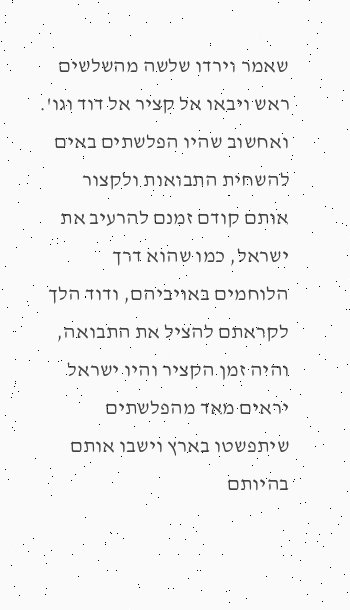שאמר וירדו שלשה מהשלשים ראש ויבאו אל קציר אל דוד וגו'. ואחשוב שהיו הפלשתים באים להשחית התבואות ולקצור אותם קודם זמנם להרעיב את ישראל, כמו שהוא דרך הלוחמים באויביהם, ודוד הלך לקראתם להציל את התבואה, והיה זמן הקציר והיו ישראל יראים מאד מהפלשתים שיתפשטו בארץ וישבו אותם בהיותם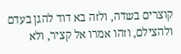קוצרים בשדה, ולזה בא דוד להגן בעדם ולהצילם, וזהו אמרו אל קציר, ולא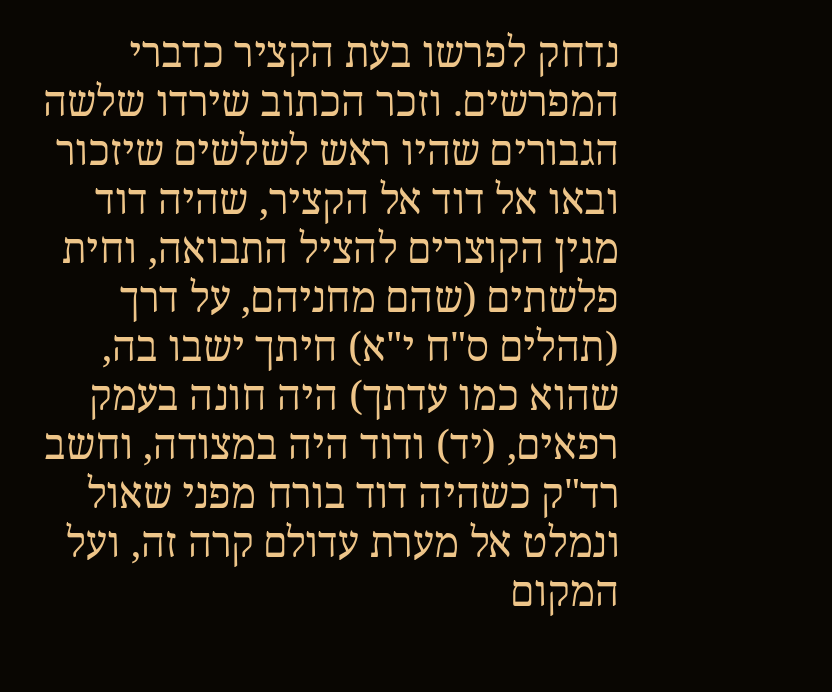נדחק לפרשו בעת הקציר כדברי המפרשים. וזכר הכתוב שירדו שלשה הגבורים שהיו ראש לשלשים שיזכור ובאו אל דוד אל הקציר, שהיה דוד מגין הקוצרים להציל התבואה, וחית פלשתים (שהם מחניהם, על דרך (תהלים ס"ח י"א) חיתך ישבו בה, שהוא כמו עדתך) היה חונה בעמק רפאים, (יד) ודוד היה במצודה, וחשב רד"ק כשהיה דוד בורח מפני שאול ונמלט אל מערת עדולם קרה זה, ועל המקום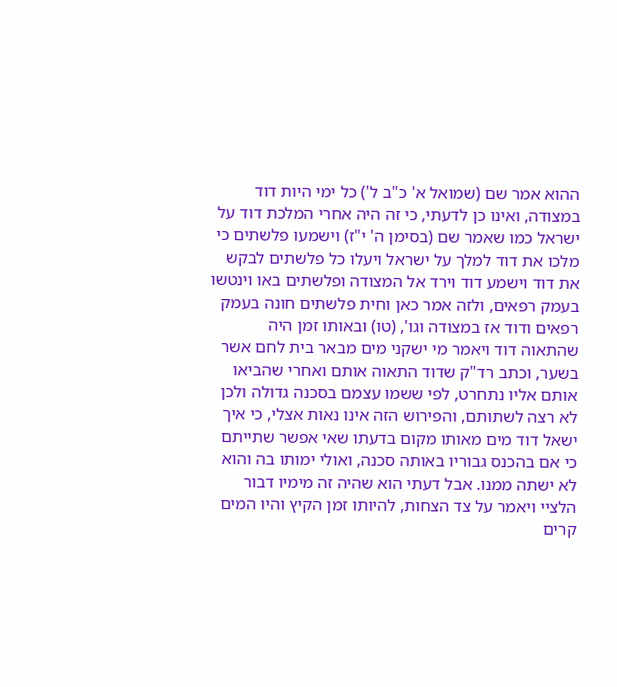ההוא אמר שם (שמואל א' כ"ב ל') כל ימי היות דוד במצודה, ואינו כן לדעתי, כי זה היה אחרי המלכת דוד על ישראל כמו שאמר שם (בסימן ה' י"ז) וישמעו פלשתים כי מלכו את דוד למלך על ישראל ויעלו כל פלשתים לבקש את דוד וישמע דוד וירד אל המצודה ופלשתים באו וינטשו בעמק רפאים, ולזה אמר כאן וחית פלשתים חונה בעמק רפאים ודוד אז במצודה וגו', (טו) ובאותו זמן היה שהתאוה דוד ויאמר מי ישקני מים מבאר בית לחם אשר בשער, וכתב רד"ק שדוד התאוה אותם ואחרי שהביאו אותם אליו נתחרט, לפי ששמו עצמם בסכנה גדולה ולכן לא רצה לשתותם, והפירוש הזה אינו נאות אצלי, כי איך ישאל דוד מים מאותו מקום בדעתו שאי אפשר שתייתם כי אם בהכנס גבוריו באותה סכנה, ואולי ימותו בה והוא לא ישתה ממנו. אבל דעתי הוא שהיה זה מימיו דבור הלציי ויאמר על צד הצחות, להיותו זמן הקיץ והיו המים קרים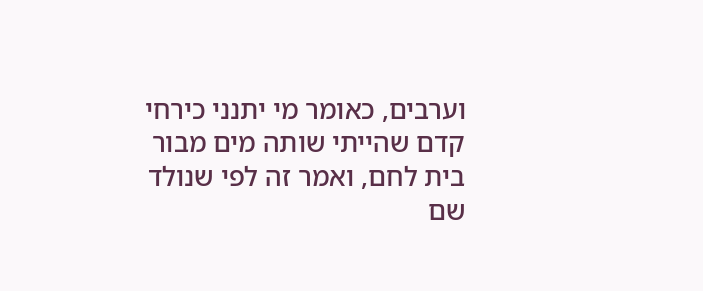וערבים, כאומר מי יתנני כירחי קדם שהייתי שותה מים מבור בית לחם, ואמר זה לפי שנולד שם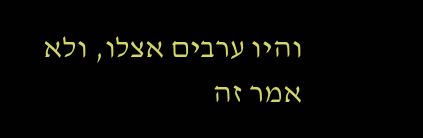והיו ערבים אצלו, ולא אמר זה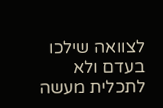לצוואה שילכו בעדם ולא לתכלית מעשה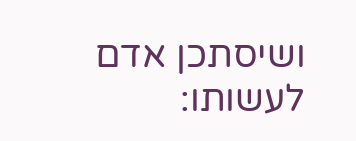ושיסתכן אדם לעשותו: